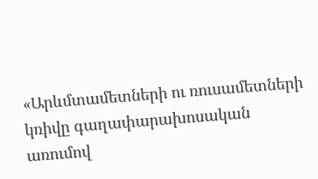«Արևմտամետների ու ռուսամետների կռիվը գաղափարախոսական առումով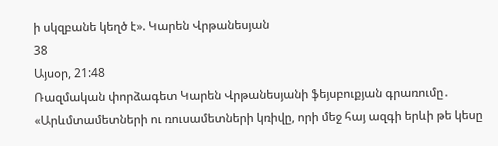ի սկզբանե կեղծ է». Կարեն Վրթանեսյան
38
Այսօր, 21:48
Ռազմական փորձագետ Կարեն Վրթանեսյանի ֆեյսբուքյան գրառումը․ «Արևմտամետների ու ռուսամետների կռիվը, որի մեջ հայ ազգի երևի թե կեսը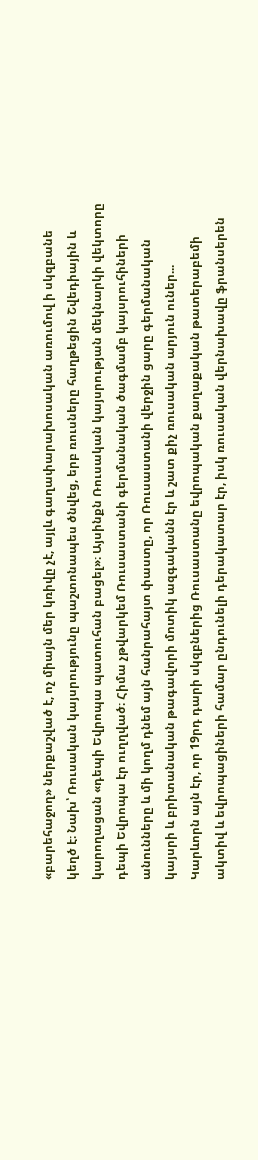«բարեհաջող» ներքաշված է, ոչ միայն մեր կռիվը չէ, այլև գաղափարախոսական առումով ի սկզբանե կեղծ է։ Նախ՝ Ռուսական կայսրությունը պաշտոնապես ծնվեց, երբ ռուսները հաղթեցին Շվեդիային և կարողացան «դեպի Եվրոպա պատուհան բացել»։ Այսինքն Ռուսական կայսրության մեկնարկի վեկտորը դեպի Եվրոպա էր ուղղված։ Հիմա չթվարկեմ Ռուսաստանի գերմանական ծագմամբ կայսրուհիների անունները և մի կողմ դնեմ այն հանրահայտ փաստը, որ Ռուսաստանի վերջին ցարը գերմանական կայսրի և բրիտանական թագավորի մոտիկ ազգականն էր և շատ քիչ ռուսական արյուն ուներ... Կարևորն այն էր, որ 19րդ դարի սկզբներից Ռուսաստանը եվրոպական քաղաքական թատերաբեմի ակտիվ և եվրոպացիների համար ընդունելի դերակատար էր, իսկ ռուսական վերնախավը ֆրանսերեն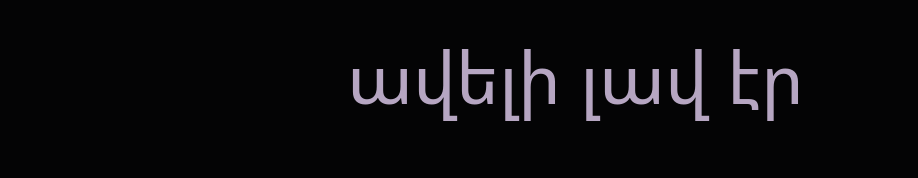ավելի լավ էր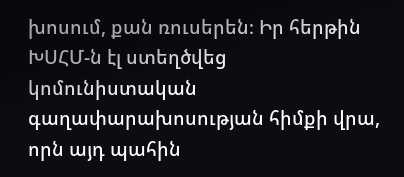խոսում, քան ռուսերեն։ Իր հերթին ԽՍՀՄ-ն էլ ստեղծվեց կոմունիստական գաղափարախոսության հիմքի վրա, որն այդ պահին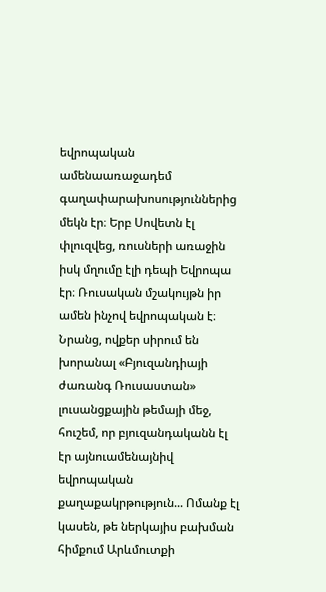եվրոպական ամենաառաջադեմ գաղափարախոսություններից մեկն էր։ Երբ Սովետն էլ փլուզվեց, ռուսների առաջին իսկ մղումը էլի դեպի Եվրոպա էր։ Ռուսական մշակույթն իր ամեն ինչով եվրոպական է։ Նրանց, ովքեր սիրում են խորանալ «Բյուզանդիայի ժառանգ Ռուսաստան» լուսանցքային թեմայի մեջ, հուշեմ, որ բյուզանդականն էլ էր այնուամենայնիվ եվրոպական քաղաքակրթություն... Ոմանք էլ կասեն, թե ներկայիս բախման հիմքում Արևմուտքի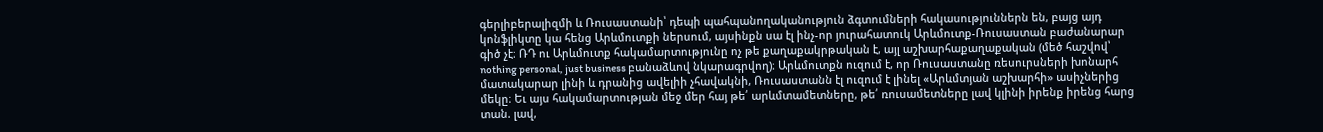գերլիբերալիզմի և Ռուսաստանի՝ դեպի պահպանողականություն ձգտումների հակասություններն են, բայց այդ կոնֆլիկտը կա հենց Արևմուտքի ներսում, այսինքն սա էլ ինչ-որ յուրահատուկ Արևմուտք-Ռուսաստան բաժանարար գիծ չէ։ ՌԴ ու Արևմուտք հակամարտությունը ոչ թե քաղաքակրթական է, այլ աշխարհաքաղաքական (մեծ հաշվով՝ nothing personal, just business բանաձևով նկարագրվող)։ Արևմուտքն ուզում է, որ Ռուսաստանը ռեսուրսների խոնարհ մատակարար լինի և դրանից ավելիի չհավակնի, Ռուսաստանն էլ ուզում է լինել «Արևմտյան աշխարհի» ասիչներից մեկը։ Եւ այս հակամարտության մեջ մեր հայ թե՛ արևմտամետները, թե՛ ռուսամետները լավ կլինի իրենք իրենց հարց տան. լավ,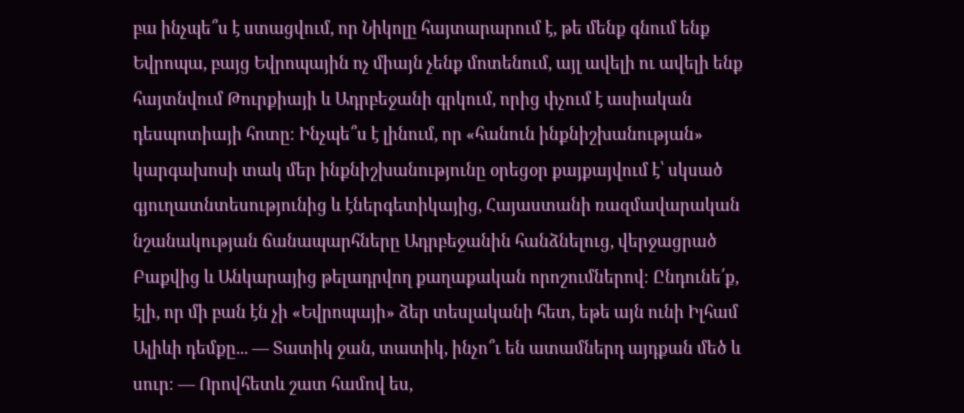բա ինչպե՞ս է ստացվում, որ Նիկոլը հայտարարում է, թե մենք գնում ենք Եվրոպա, բայց Եվրոպային ոչ միայն չենք մոտենում, այլ ավելի ու ավելի ենք հայտնվում Թուրքիայի և Ադրբեջանի գրկում, որից փչում է ասիական դեսպոտիայի հոտը։ Ինչպե՞ս է լինում, որ «հանուն ինքնիշխանության» կարգախոսի տակ մեր ինքնիշխանությունը օրեցօր քայքայվում է՝ սկսած գյուղատնտեսությունից և էներգետիկայից, Հայաստանի ռազմավարական նշանակության ճանապարհները Ադրբեջանին հանձնելուց, վերջացրած Բաքվից և Անկարայից թելադրվող քաղաքական որոշումներով։ Ընդունե՛ք, էլի, որ մի բան էն չի «Եվրոպայի» ձեր տեսլականի հետ, եթե այն ունի Իլհամ Ալիևի դեմքը... — Տատիկ ջան, տատիկ, ինչո՞ւ են ատամներդ այդքան մեծ և սուր։ — Որովհետև շատ համով ես,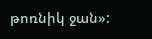թոռնիկ ջան»: